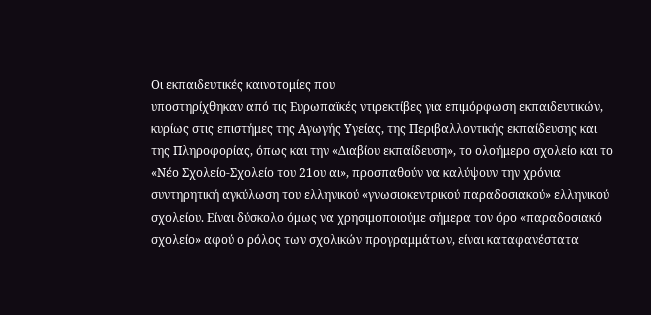Οι εκπαιδευτικές καινοτομίες που
υποστηρίχθηκαν από τις Ευρωπαϊκές ντιρεκτίβες για επιμόρφωση εκπαιδευτικών,
κυρίως στις επιστήμες της Αγωγής Υγείας, της Περιβαλλοντικής εκπαίδευσης και
της Πληροφορίας, όπως και την «Διαβίου εκπαίδευση», το ολοήμερο σχολείο και το
«Νέο Σχολείο-Σχολείο του 21ου αι», προσπαθούν να καλύψουν την χρόνια
συντηρητική αγκύλωση του ελληνικού «γνωσιοκεντρικού παραδοσιακού» ελληνικού
σχολείου. Είναι δύσκολο όμως να χρησιμοποιούμε σήμερα τον όρο «παραδοσιακό
σχολείο» αφού ο ρόλος των σχολικών προγραμμάτων, είναι καταφανέστατα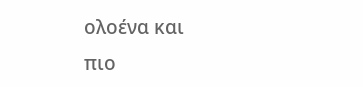ολοένα και
πιο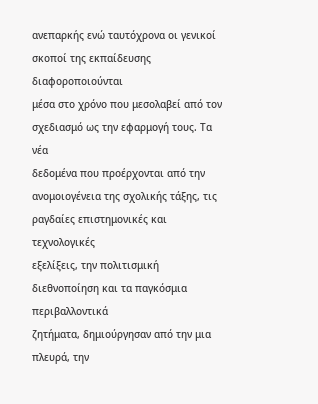ανεπαρκής ενώ ταυτόχρονα οι γενικοί σκοποί της εκπαίδευσης διαφοροποιούνται
μέσα στο χρόνο που μεσολαβεί από τον σχεδιασμό ως την εφαρμογή τους. Τα νέα
δεδομένα που προέρχονται από την
ανομοιογένεια της σχολικής τάξης, τις ραγδαίες επιστημονικές και τεχνολογικές
εξελίξεις, την πολιτισμική διεθνοποίηση και τα παγκόσμια περιβαλλοντικά
ζητήματα, δημιούργησαν από την μια πλευρά, την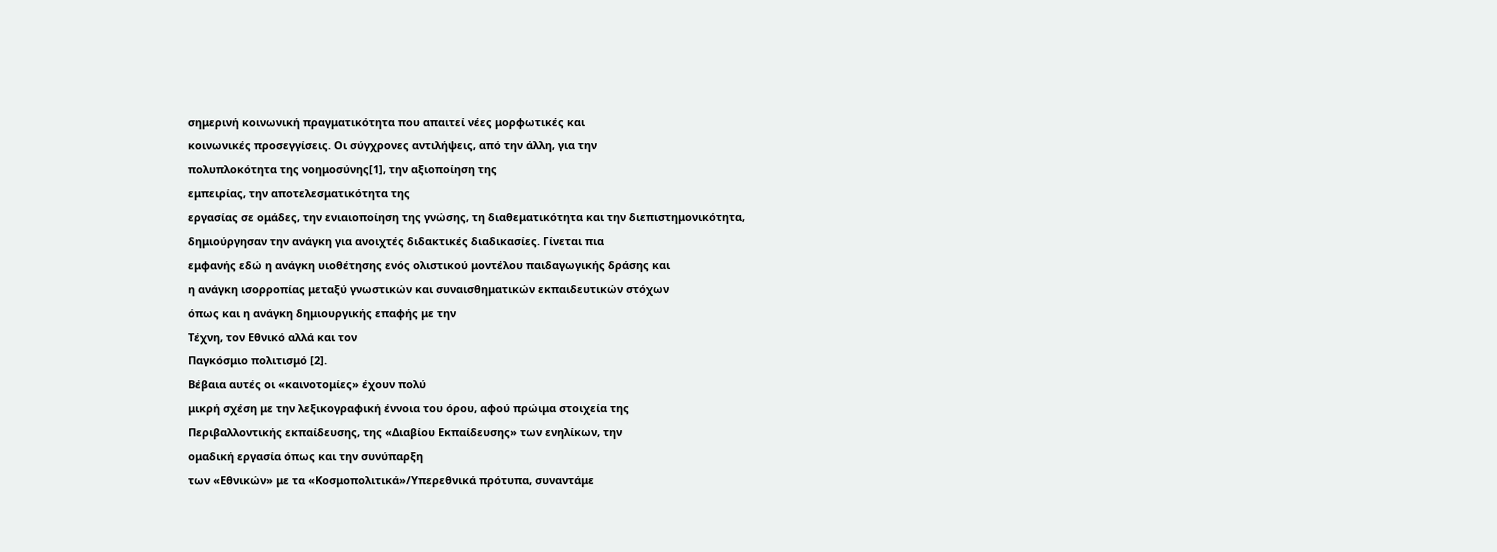σημερινή κοινωνική πραγματικότητα που απαιτεί νέες μορφωτικές και
κοινωνικές προσεγγίσεις. Οι σύγχρονες αντιλήψεις, από την άλλη, για την
πολυπλοκότητα της νοημοσύνης[1], την αξιοποίηση της
εμπειρίας, την αποτελεσματικότητα της
εργασίας σε ομάδες, την ενιαιοποίηση της γνώσης, τη διαθεματικότητα και την διεπιστημονικότητα,
δημιούργησαν την ανάγκη για ανοιχτές διδακτικές διαδικασίες. Γίνεται πια
εμφανής εδώ η ανάγκη υιοθέτησης ενός ολιστικού μοντέλου παιδαγωγικής δράσης και
η ανάγκη ισορροπίας μεταξύ γνωστικών και συναισθηματικών εκπαιδευτικών στόχων
όπως και η ανάγκη δημιουργικής επαφής με την
Τέχνη, τον Εθνικό αλλά και τον
Παγκόσμιο πολιτισμό [2].
Βέβαια αυτές οι «καινοτομίες» έχουν πολύ
μικρή σχέση με την λεξικογραφική έννοια του όρου, αφού πρώιμα στοιχεία της
Περιβαλλοντικής εκπαίδευσης, της «Διαβίου Εκπαίδευσης» των ενηλίκων, την
ομαδική εργασία όπως και την συνύπαρξη
των «Εθνικών» με τα «Κοσμοπολιτικά»/Υπερεθνικά πρότυπα, συναντάμε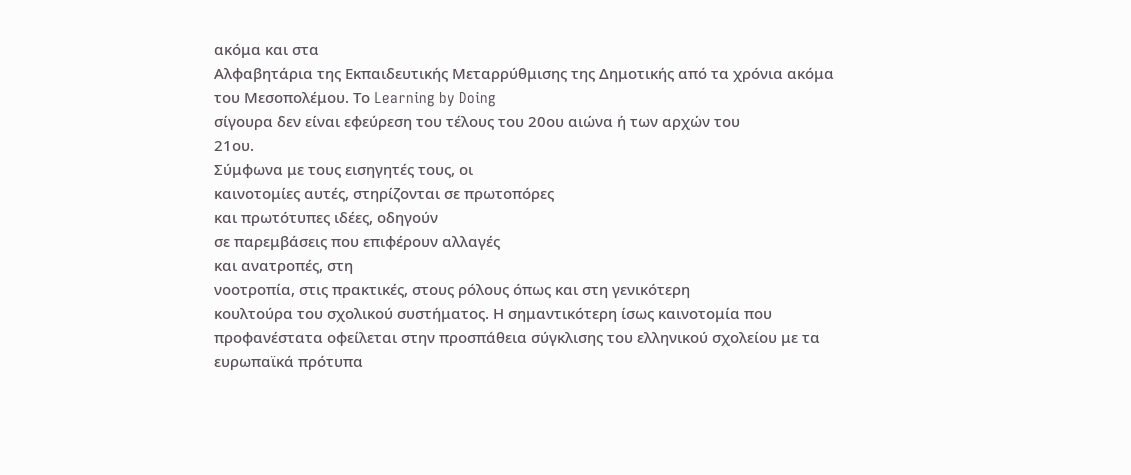ακόμα και στα
Αλφαβητάρια της Εκπαιδευτικής Μεταρρύθμισης της Δημοτικής από τα χρόνια ακόμα
του Μεσοπολέμου. Το Learning by Doing
σίγουρα δεν είναι εφεύρεση του τέλους του 20ου αιώνα ή των αρχών του
21ου.
Σύμφωνα με τους εισηγητές τους, οι
καινοτομίες αυτές, στηρίζονται σε πρωτοπόρες
και πρωτότυπες ιδέες, οδηγούν
σε παρεμβάσεις που επιφέρουν αλλαγές
και ανατροπές, στη
νοοτροπία, στις πρακτικές, στους ρόλους όπως και στη γενικότερη
κουλτούρα του σχολικού συστήματος. Η σημαντικότερη ίσως καινοτομία που
προφανέστατα οφείλεται στην προσπάθεια σύγκλισης του ελληνικού σχολείου με τα
ευρωπαϊκά πρότυπα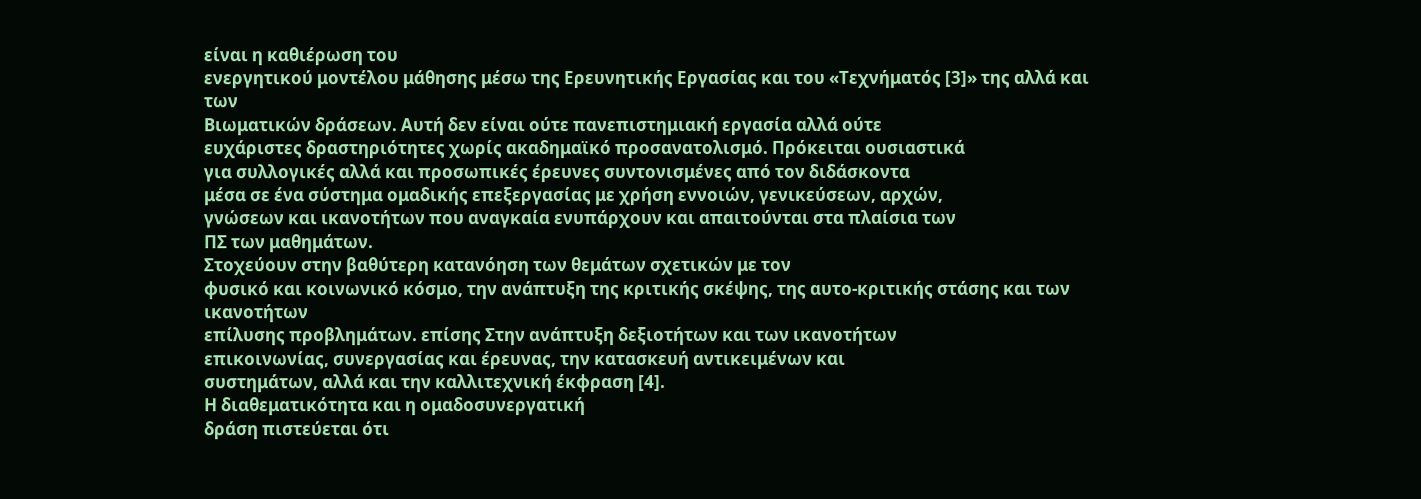είναι η καθιέρωση του
ενεργητικού μοντέλου μάθησης μέσω της Ερευνητικής Εργασίας και του «Τεχνήματός [3]» της αλλά και των
Βιωματικών δράσεων. Αυτή δεν είναι ούτε πανεπιστημιακή εργασία αλλά ούτε
ευχάριστες δραστηριότητες χωρίς ακαδημαϊκό προσανατολισμό. Πρόκειται ουσιαστικά
για συλλογικές αλλά και προσωπικές έρευνες συντονισμένες από τον διδάσκοντα
μέσα σε ένα σύστημα ομαδικής επεξεργασίας με χρήση εννοιών, γενικεύσεων, αρχών,
γνώσεων και ικανοτήτων που αναγκαία ενυπάρχουν και απαιτούνται στα πλαίσια των
ΠΣ των μαθημάτων.
Στοχεύουν στην βαθύτερη κατανόηση των θεμάτων σχετικών με τον
φυσικό και κοινωνικό κόσμο, την ανάπτυξη της κριτικής σκέψης, της αυτο-κριτικής στάσης και των ικανοτήτων
επίλυσης προβλημάτων. επίσης Στην ανάπτυξη δεξιοτήτων και των ικανοτήτων
επικοινωνίας, συνεργασίας και έρευνας, την κατασκευή αντικειμένων και
συστημάτων, αλλά και την καλλιτεχνική έκφραση [4].
Η διαθεματικότητα και η ομαδοσυνεργατική
δράση πιστεύεται ότι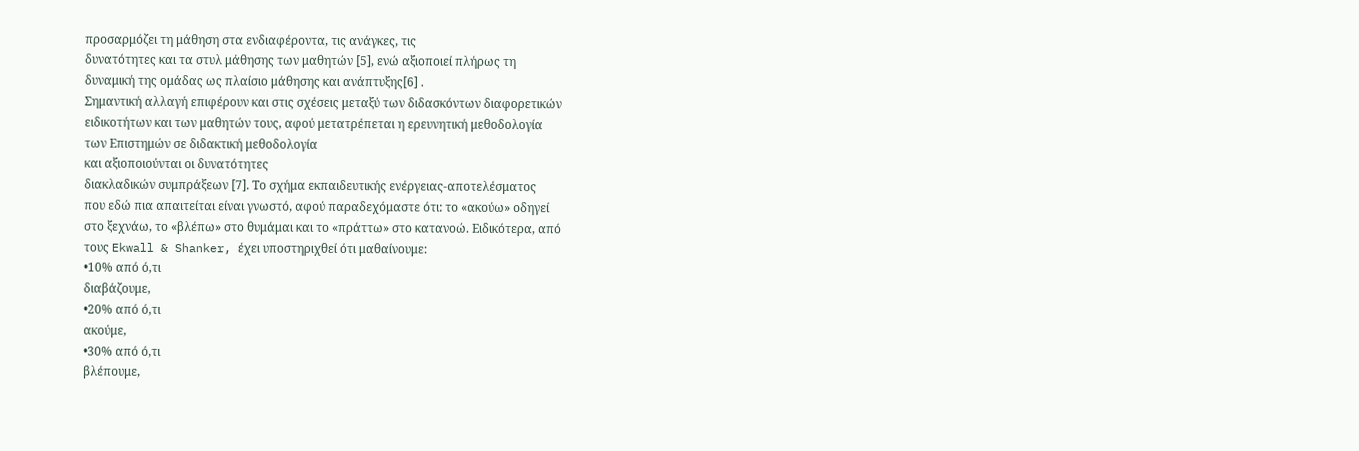προσαρμόζει τη μάθηση στα ενδιαφέροντα, τις ανάγκες, τις
δυνατότητες και τα στυλ μάθησης των μαθητών [5], ενώ αξιοποιεί πλήρως τη
δυναμική της ομάδας ως πλαίσιο μάθησης και ανάπτυξης[6] .
Σημαντική αλλαγή επιφέρουν και στις σχέσεις μεταξύ των διδασκόντων διαφορετικών
ειδικοτήτων και των μαθητών τους, αφού μετατρέπεται η ερευνητική μεθοδολογία
των Επιστημών σε διδακτική μεθοδολογία
και αξιοποιούνται οι δυνατότητες
διακλαδικών συμπράξεων [7]. Το σχήμα εκπαιδευτικής ενέργειας-αποτελέσματος
που εδώ πια απαιτείται είναι γνωστό, αφού παραδεχόμαστε ότι: το «ακούω» οδηγεί
στο ξεχνάω, το «βλέπω» στο θυμάμαι και το «πράττω» στο κατανοώ. Ειδικότερα, από
τους Ekwall & Shanker, έχει υποστηριχθεί ότι μαθαίνουμε:
•10% από ό,τι
διαβάζουμε,
•20% από ό,τι
ακούμε,
•30% από ό,τι
βλέπουμε,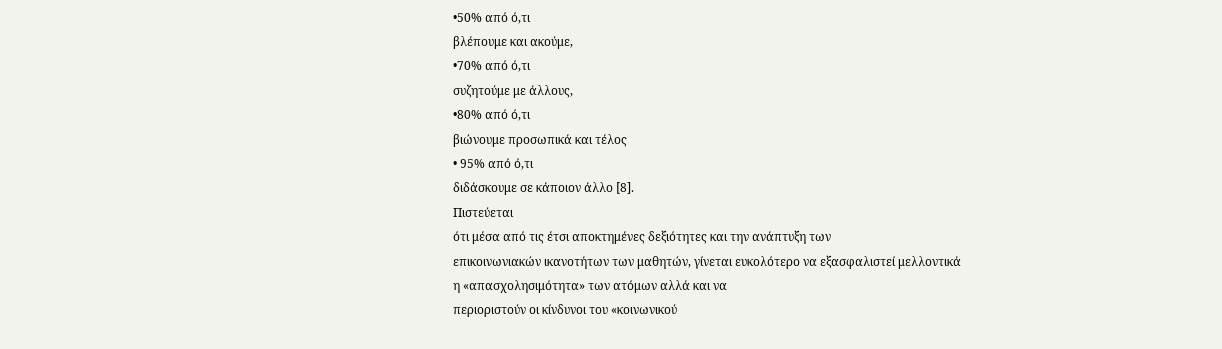•50% από ό,τι
βλέπουμε και ακούμε,
•70% από ό,τι
συζητούμε με άλλους,
•80% από ό,τι
βιώνουμε προσωπικά και τέλος
• 95% από ό,τι
διδάσκουμε σε κάποιον άλλο [8].
Πιστεύεται
ότι μέσα από τις έτσι αποκτημένες δεξιότητες και την ανάπτυξη των
επικοινωνιακών ικανοτήτων των μαθητών, γίνεται ευκολότερο να εξασφαλιστεί μελλοντικά η «απασχολησιμότητα» των ατόμων αλλά και να
περιοριστούν οι κίνδυνοι του «κοινωνικού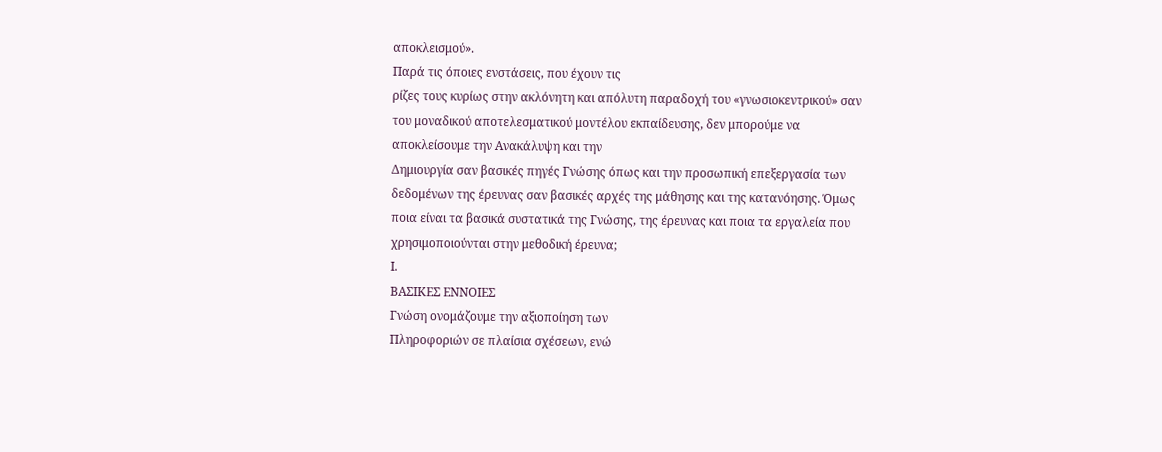αποκλεισμού».
Παρά τις όποιες ενστάσεις, που έχουν τις
ρίζες τους κυρίως στην ακλόνητη και απόλυτη παραδοχή του «γνωσιοκεντρικού» σαν
του μοναδικού αποτελεσματικού μοντέλου εκπαίδευσης, δεν μπορούμε να
αποκλείσουμε την Ανακάλυψη και την
Δημιουργία σαν βασικές πηγές Γνώσης όπως και την προσωπική επεξεργασία των
δεδομένων της έρευνας σαν βασικές αρχές της μάθησης και της κατανόησης. Όμως
ποια είναι τα βασικά συστατικά της Γνώσης, της έρευνας και ποια τα εργαλεία που
χρησιμοποιούνται στην μεθοδική έρευνα;
Ι.
ΒΑΣΙΚΕΣ ΕΝΝΟΙΕΣ
Γνώση ονομάζουμε την αξιοποίηση των
Πληροφοριών σε πλαίσια σχέσεων, ενώ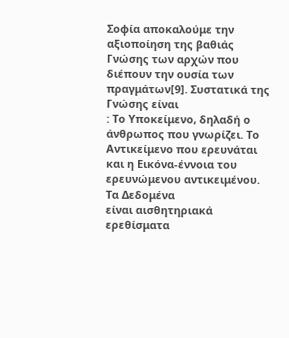Σοφία αποκαλούμε την αξιοποίηση της βαθιάς
Γνώσης των αρχών που διέπουν την ουσία των πραγμάτων[9]. Συστατικά της Γνώσης είναι
: Το Υποκείμενο, δηλαδή ο άνθρωπος που γνωρίζει. Το Αντικείμενο που ερευνάται
και η Εικόνα-έννοια του ερευνώμενου αντικειμένου.
Τα Δεδομένα
είναι αισθητηριακά ερεθίσματα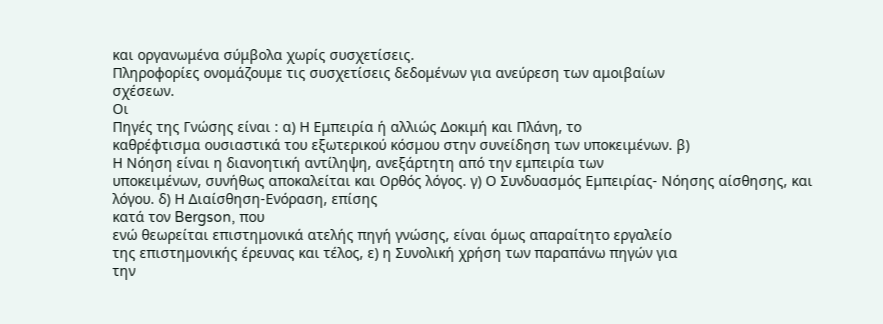και οργανωμένα σύμβολα χωρίς συσχετίσεις.
Πληροφορίες ονομάζουμε τις συσχετίσεις δεδομένων για ανεύρεση των αμοιβαίων
σχέσεων.
Οι
Πηγές της Γνώσης είναι : α) Η Εμπειρία ή αλλιώς Δοκιμή και Πλάνη, το
καθρέφτισμα ουσιαστικά του εξωτερικού κόσμου στην συνείδηση των υποκειμένων. β)
Η Νόηση είναι η διανοητική αντίληψη, ανεξάρτητη από την εμπειρία των
υποκειμένων, συνήθως αποκαλείται και Ορθός λόγος. γ) Ο Συνδυασμός Εμπειρίας- Νόησης αίσθησης, και λόγου. δ) Η Διαίσθηση-Ενόραση, επίσης
κατά τον Bergson, που
ενώ θεωρείται επιστημονικά ατελής πηγή γνώσης, είναι όμως απαραίτητο εργαλείο
της επιστημονικής έρευνας και τέλος, ε) η Συνολική χρήση των παραπάνω πηγών για
την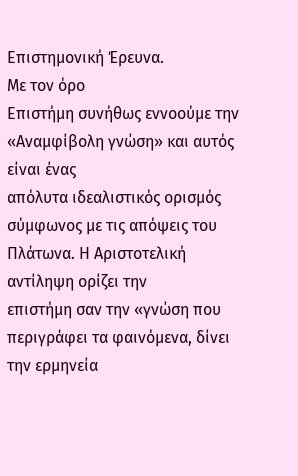Επιστημονική Έρευνα.
Με τον όρο
Επιστήμη συνήθως εννοούμε την «Αναμφίβολη γνώση» και αυτός είναι ένας
απόλυτα ιδεαλιστικός ορισμός σύμφωνος με τις απόψεις του Πλάτωνα. Η Αριστοτελική αντίληψη ορίζει την
επιστήμη σαν την «γνώση που περιγράφει τα φαινόμενα, δίνει την ερμηνεία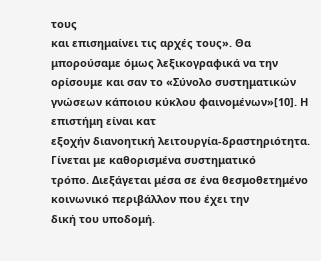τους
και επισημαίνει τις αρχές τους». Θα
μπορούσαμε όμως λεξικογραφικά να την ορίσουμε και σαν το «Σύνολο συστηματικών
γνώσεων κάποιου κύκλου φαινομένων»[10]. Η επιστήμη είναι κατ
εξοχήν διανοητική λειτουργία-δραστηριότητα. Γίνεται με καθορισμένα συστηματικό
τρόπο. Διεξάγεται μέσα σε ένα θεσμοθετημένο κοινωνικό περιβάλλον που έχει την
δική του υποδομή.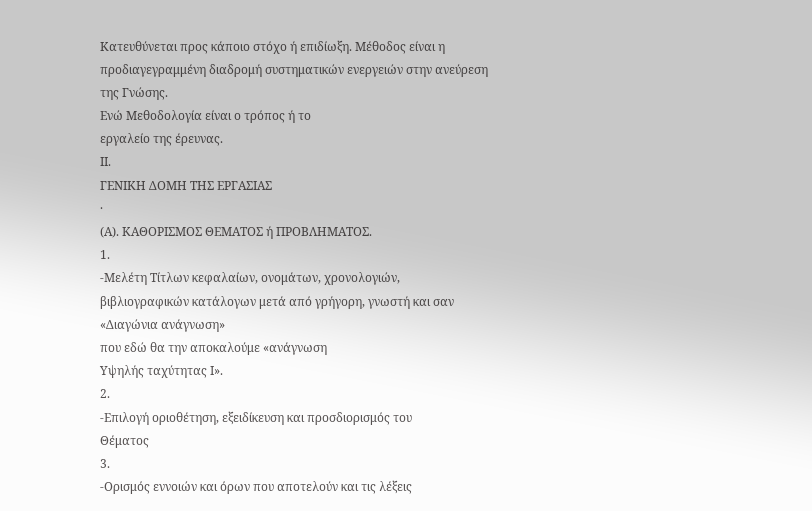Κατευθύνεται προς κάποιο στόχο ή επιδίωξη. Μέθοδος είναι η
προδιαγεγραμμένη διαδρομή συστηματικών ενεργειών στην ανεύρεση της Γνώσης.
Ενώ Μεθοδολογία είναι ο τρόπος ή το
εργαλείο της έρευνας.
ΙΙ.
ΓΕΝΙΚΗ ΔΟΜΗ ΤΗΣ ΕΡΓΑΣΙΑΣ
·
(Α). ΚΑΘΟΡΙΣΜΟΣ ΘΕΜΑΤΟΣ ή ΠΡΟΒΛΗΜΑΤΟΣ.
1.
-Μελέτη Τίτλων κεφαλαίων, ονομάτων, χρονολογιών,
βιβλιογραφικών κατάλογων μετά από γρήγορη, γνωστή και σαν «Διαγώνια ανάγνωση»
που εδώ θα την αποκαλούμε «ανάγνωση
Υψηλής ταχύτητας Ι».
2.
-Επιλογή οριοθέτηση, εξειδίκευση και προσδιορισμός του
Θέματος
3.
-Ορισμός εννοιών και όρων που αποτελούν και τις λέξεις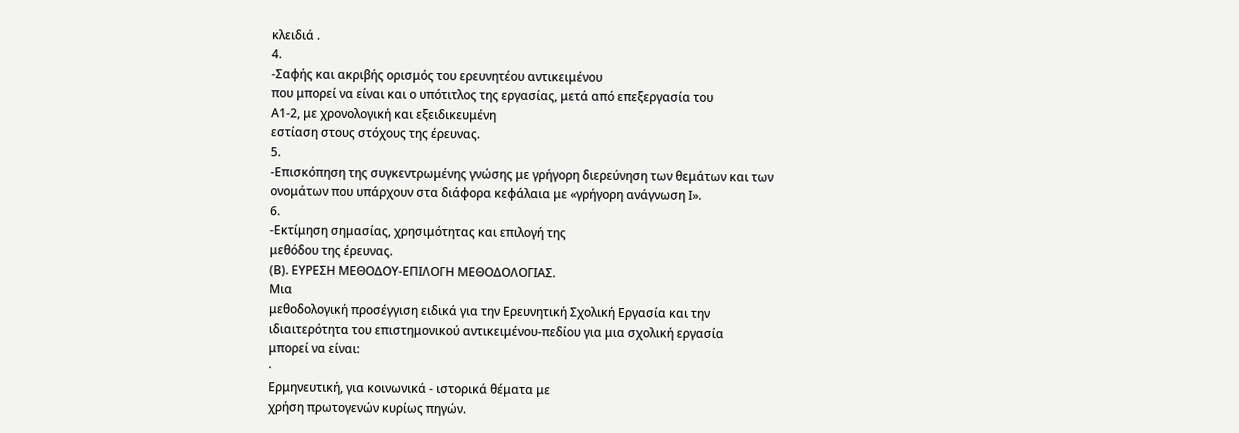κλειδιά .
4.
-Σαφής και ακριβής ορισμός του ερευνητέου αντικειμένου
που μπορεί να είναι και ο υπότιτλος της εργασίας, μετά από επεξεργασία του
Α1-2, με χρονολογική και εξειδικευμένη
εστίαση στους στόχους της έρευνας.
5.
-Επισκόπηση της συγκεντρωμένης γνώσης με γρήγορη διερεύνηση των θεμάτων και των
ονομάτων που υπάρχουν στα διάφορα κεφάλαια με «γρήγορη ανάγνωση Ι».
6.
-Εκτίμηση σημασίας, χρησιμότητας και επιλογή της
μεθόδου της έρευνας.
(Β). ΕΥΡΕΣΗ ΜΕΘΟΔΟΥ-ΕΠΙΛΟΓΗ ΜΕΘΟΔΟΛΟΓΙΑΣ.
Μια
μεθοδολογική προσέγγιση ειδικά για την Ερευνητική Σχολική Εργασία και την
ιδιαιτερότητα του επιστημονικού αντικειμένου-πεδίου για μια σχολική εργασία
μπορεί να είναι:
·
Ερμηνευτική, για κοινωνικά - ιστορικά θέματα με
χρήση πρωτογενών κυρίως πηγών.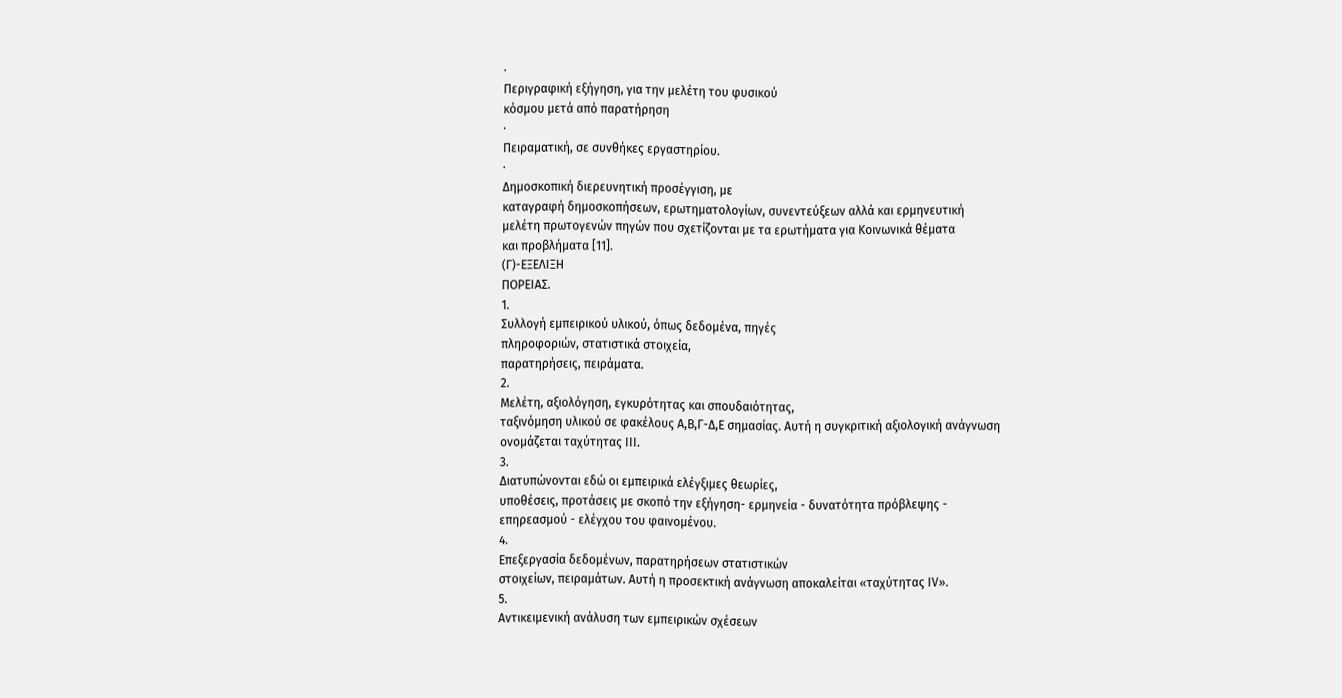·
Περιγραφική εξήγηση, για την μελέτη του φυσικού
κόσμου μετά από παρατήρηση
·
Πειραματική, σε συνθήκες εργαστηρίου.
·
Δημοσκοπική διερευνητική προσέγγιση, με
καταγραφή δημοσκοπήσεων, ερωτηματολογίων, συνεντεύξεων αλλά και ερμηνευτική
μελέτη πρωτογενών πηγών που σχετίζονται με τα ερωτήματα για Κοινωνικά θέματα
και προβλήματα [11].
(Γ)-ΕΞΕΛΙΞΗ
ΠΟΡΕΙΑΣ.
1.
Συλλογή εμπειρικού υλικού, όπως δεδομένα, πηγές
πληροφοριών, στατιστικά στοιχεία,
παρατηρήσεις, πειράματα.
2.
Μελέτη, αξιολόγηση, εγκυρότητας και σπουδαιότητας,
ταξινόμηση υλικού σε φακέλους Α,Β,Γ-Δ,Ε σημασίας. Αυτή η συγκριτική αξιολογική ανάγνωση
ονομάζεται ταχύτητας ΙΙΙ.
3.
Διατυπώνονται εδώ οι εμπειρικά ελέγξιμες θεωρίες,
υποθέσεις, προτάσεις με σκοπό την εξήγηση- ερμηνεία - δυνατότητα πρόβλεψης -
επηρεασμού - ελέγχου του φαινομένου.
4.
Επεξεργασία δεδομένων, παρατηρήσεων στατιστικών
στοιχείων, πειραμάτων. Αυτή η προσεκτική ανάγνωση αποκαλείται «ταχύτητας ΙV».
5.
Αντικειμενική ανάλυση των εμπειρικών σχέσεων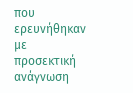που ερευνήθηκαν
με προσεκτική ανάγνωση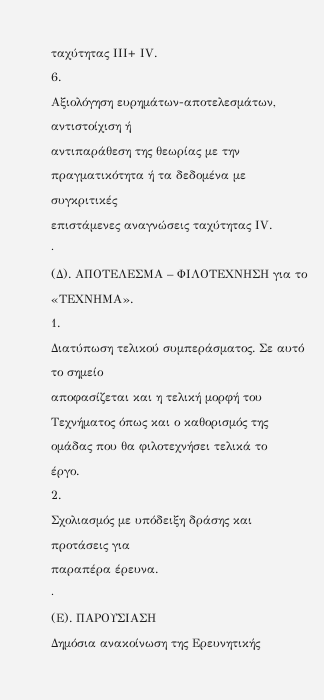ταχύτητας ΙΙΙ+ ΙV.
6.
Αξιολόγηση ευρημάτων-αποτελεσμάτων, αντιστοίχιση ή
αντιπαράθεση της θεωρίας με την πραγματικότητα ή τα δεδομένα με συγκριτικές
επιστάμενες αναγνώσεις ταχύτητας ΙV.
·
(Δ). ΑΠΟΤΕΛΕΣΜΑ – ΦΙΛΟΤΕΧΝΗΣΗ για το «ΤΕΧΝΗΜΑ».
1.
Διατύπωση τελικού συμπεράσματος. Σε αυτό το σημείο
αποφασίζεται και η τελική μορφή του Τεχνήματος όπως και ο καθορισμός της
ομάδας που θα φιλοτεχνήσει τελικά το
έργο.
2.
Σχολιασμός με υπόδειξη δράσης και προτάσεις για
παραπέρα έρευνα.
·
(Ε). ΠΑΡΟΥΣΙΑΣΗ
Δημόσια ανακοίνωση της Ερευνητικής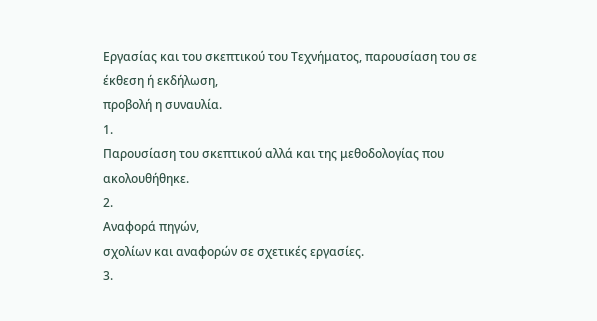Εργασίας και του σκεπτικού του Τεχνήματος, παρουσίαση του σε έκθεση ή εκδήλωση,
προβολή η συναυλία.
1.
Παρουσίαση του σκεπτικού αλλά και της μεθοδολογίας που
ακολουθήθηκε.
2.
Αναφορά πηγών,
σχολίων και αναφορών σε σχετικές εργασίες.
3.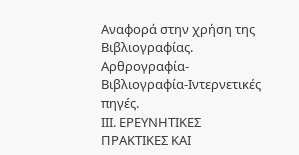Αναφορά στην χρήση της Βιβλιογραφίας. Αρθρογραφία-
Βιβλιογραφία-Ιντερνετικές πηγές.
ΙΙΙ. ΕΡΕΥΝΗΤΙΚΕΣ
ΠΡΑΚΤΙΚΕΣ ΚΑΙ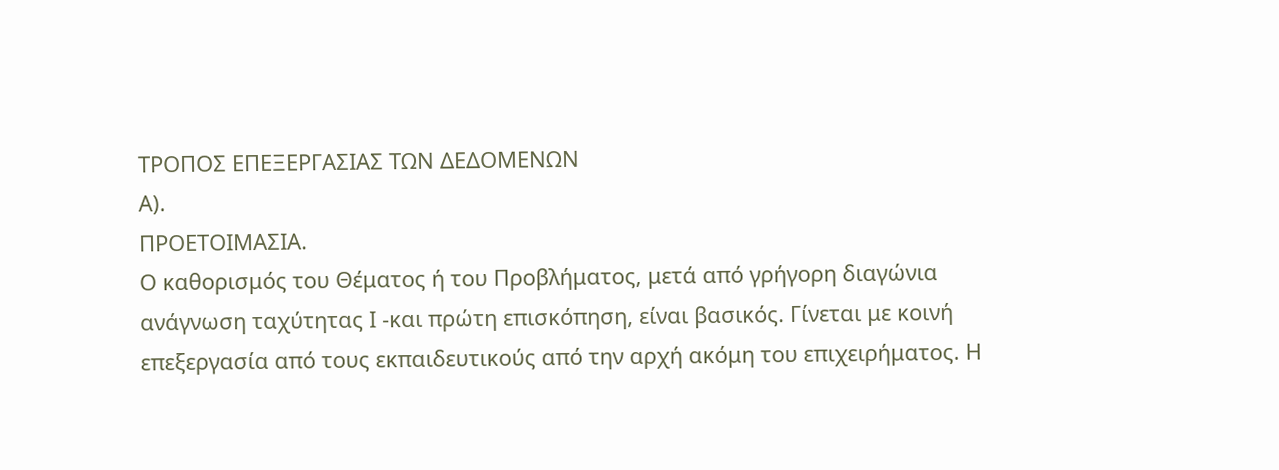ΤΡΟΠΟΣ ΕΠΕΞΕΡΓΑΣΙΑΣ ΤΩΝ ΔΕΔΟΜΕΝΩΝ
Α).
ΠΡΟΕΤΟΙΜΑΣΙΑ.
Ο καθορισμός του Θέματος ή του Προβλήματος, μετά από γρήγορη διαγώνια
ανάγνωση ταχύτητας Ι -και πρώτη επισκόπηση, είναι βασικός. Γίνεται με κοινή
επεξεργασία από τους εκπαιδευτικούς από την αρχή ακόμη του επιχειρήματος. Η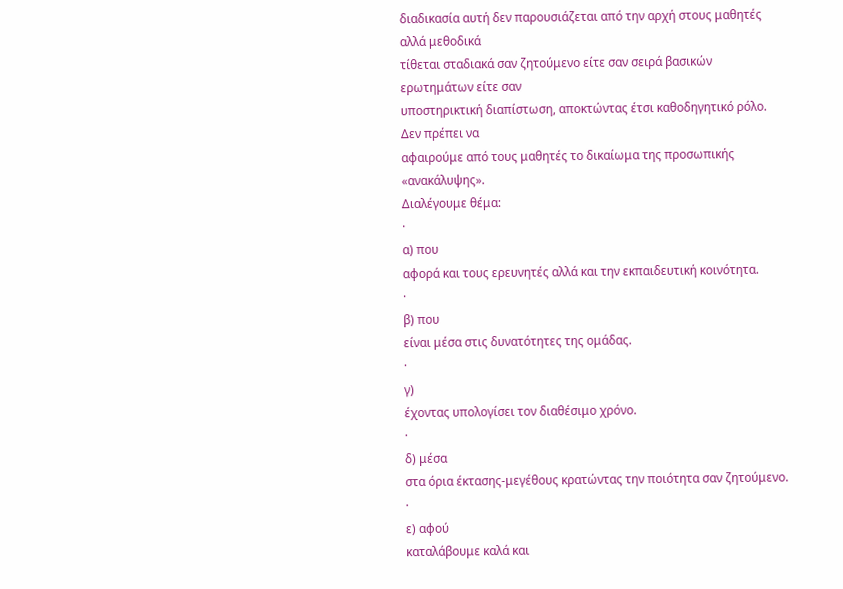διαδικασία αυτή δεν παρουσιάζεται από την αρχή στους μαθητές αλλά μεθοδικά
τίθεται σταδιακά σαν ζητούμενο είτε σαν σειρά βασικών ερωτημάτων είτε σαν
υποστηρικτική διαπίστωση, αποκτώντας έτσι καθοδηγητικό ρόλο. Δεν πρέπει να
αφαιρούμε από τους μαθητές το δικαίωμα της προσωπικής «ανακάλυψης».
Διαλέγουμε θέμα:
·
α) που
αφορά και τους ερευνητές αλλά και την εκπαιδευτική κοινότητα.
·
β) που
είναι μέσα στις δυνατότητες της ομάδας.
·
γ)
έχοντας υπολογίσει τον διαθέσιμο χρόνο.
·
δ) μέσα
στα όρια έκτασης-μεγέθους κρατώντας την ποιότητα σαν ζητούμενο.
·
ε) αφού
καταλάβουμε καλά και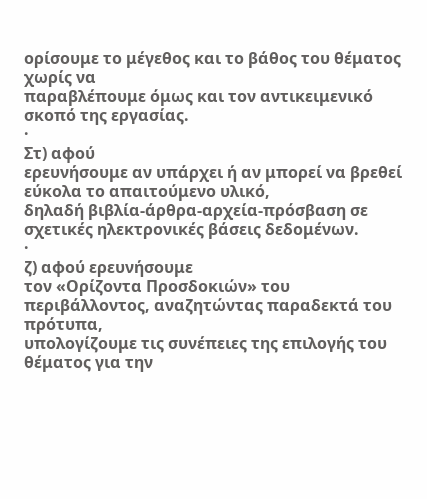ορίσουμε το μέγεθος και το βάθος του θέματος χωρίς να
παραβλέπουμε όμως και τον αντικειμενικό σκοπό της εργασίας.
·
Στ) αφού
ερευνήσουμε αν υπάρχει ή αν μπορεί να βρεθεί εύκολα το απαιτούμενο υλικό,
δηλαδή βιβλία-άρθρα-αρχεία-πρόσβαση σε σχετικές ηλεκτρονικές βάσεις δεδομένων.
·
ζ) αφού ερευνήσουμε
τον «Ορίζοντα Προσδοκιών» του περιβάλλοντος, αναζητώντας παραδεκτά του πρότυπα,
υπολογίζουμε τις συνέπειες της επιλογής του θέματος για την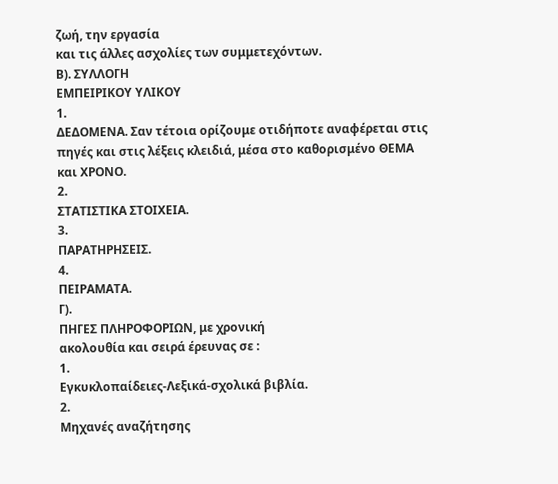ζωή, την εργασία
και τις άλλες ασχολίες των συμμετεχόντων.
Β). ΣΥΛΛΟΓΗ
ΕΜΠΕΙΡΙΚΟΥ ΥΛΙΚΟΥ
1.
ΔΕΔΟΜΕΝΑ. Σαν τέτοια ορίζουμε οτιδήποτε αναφέρεται στις
πηγές και στις λέξεις κλειδιά, μέσα στο καθορισμένο ΘΕΜΑ και ΧΡΟΝΟ.
2.
ΣΤΑΤΙΣΤΙΚΑ ΣΤΟΙΧΕΙΑ.
3.
ΠΑΡΑΤΗΡΗΣΕΙΣ.
4.
ΠΕΙΡΑΜΑΤΑ.
Γ).
ΠΗΓΕΣ ΠΛΗΡΟΦΟΡΙΩΝ, με χρονική
ακολουθία και σειρά έρευνας σε :
1.
Εγκυκλοπαίδειες-Λεξικά-σχολικά βιβλία.
2.
Μηχανές αναζήτησης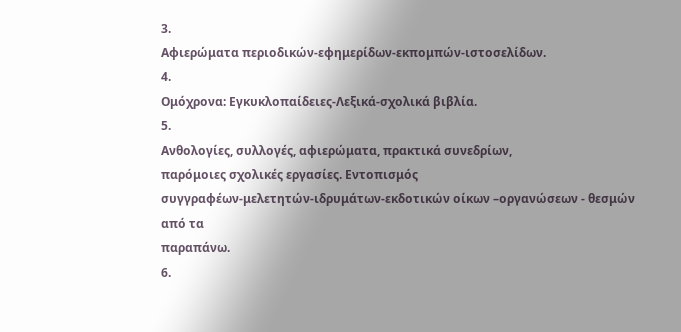3.
Αφιερώματα περιοδικών-εφημερίδων-εκπομπών-ιστοσελίδων.
4.
Ομόχρονα: Εγκυκλοπαίδειες-Λεξικά-σχολικά βιβλία.
5.
Ανθολογίες, συλλογές, αφιερώματα, πρακτικά συνεδρίων,
παρόμοιες σχολικές εργασίες. Εντοπισμός
συγγραφέων-μελετητών-ιδρυμάτων-εκδοτικών οίκων –οργανώσεων - θεσμών από τα
παραπάνω.
6.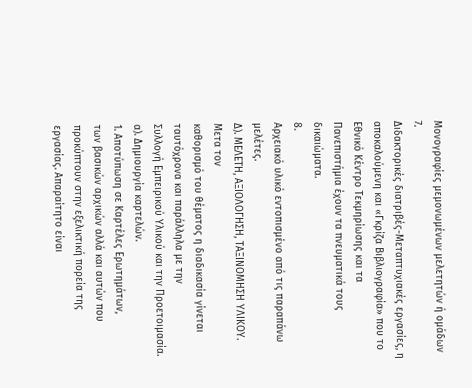Μονογραφίες μεμονωμένων μελετητών ή ομάδων
7.
Διδακτορικές διατριβές-Μεταπτυχιακές εργασίες, η
αποκαλούμενη και «Γκρίζα Βιβλιογραφία» που το Εθνικό Κέντρο Τεκμηρίωσης και τα
Πανεπιστήμια έχουν τα πνευματικά τους δικαιώματα.
8.
Αρχειακό υλικό εντοπισμένο από τις παραπάνω μελέτες.
Δ). ΜΕΛΕΤΗ, ΑΞΙΟΛΟΓΗΣΗ, ΤΑΞΙΝΟΜΗΣΗ ΥΛΙΚΟΥ.
Μετα τον
καθορισμό του θέματος η διαδικασία γίνεται ταυτόχρονα και παράλληλα με την
Συλλογή Εμπειρικού Υλικού και την Προετοιμασία.
α). Δημιουργία καρτελών.
1. Αποτύπωση σε Καρτέλες Ερωτημάτων,
των βασικών αρχικών αλλά και αυτών που προκύπτουν στην εξελικτική πορεία της
εργασίας. Απαραίτητο είναι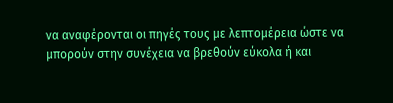να αναφέρονται οι πηγές τους με λεπτομέρεια ώστε να
μπορούν στην συνέχεια να βρεθούν εύκολα ή και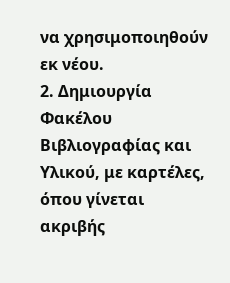να χρησιμοποιηθούν εκ νέου.
2. Δημιουργία Φακέλου Βιβλιογραφίας και Υλικού, με καρτέλες, όπου γίνεται ακριβής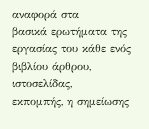αναφορά στα
βασικά ερωτήματα της εργασίας του κάθε ενός βιβλίου άρθρου, ιστοσελίδας,
εκπομπής, η σημείωσης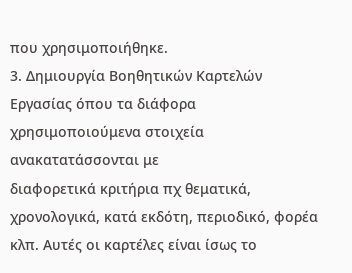που χρησιμοποιήθηκε.
3. Δημιουργία Βοηθητικών Καρτελών
Εργασίας όπου τα διάφορα χρησιμοποιούμενα στοιχεία ανακατατάσσονται με
διαφορετικά κριτήρια πχ θεματικά, χρονολογικά, κατά εκδότη, περιοδικό, φορέα
κλπ. Αυτές οι καρτέλες είναι ίσως το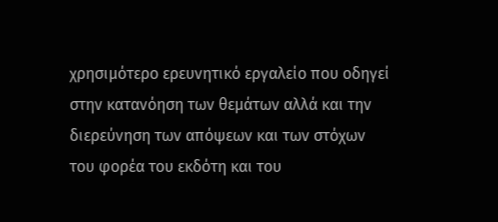χρησιμότερο ερευνητικό εργαλείο που οδηγεί
στην κατανόηση των θεμάτων αλλά και την διερεύνηση των απόψεων και των στόχων
του φορέα του εκδότη και του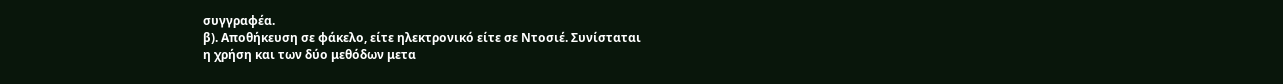συγγραφέα.
β). Αποθήκευση σε φάκελο, είτε ηλεκτρονικό είτε σε Ντοσιέ. Συνίσταται
η χρήση και των δύο μεθόδων μετα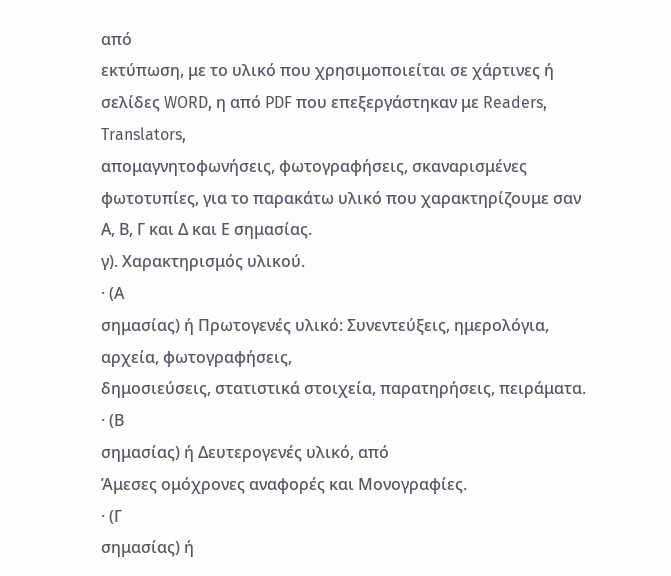από
εκτύπωση, με το υλικό που χρησιμοποιείται σε χάρτινες ή σελίδες WORD, η από PDF που επεξεργάστηκαν με Readers, Translators,
απομαγνητοφωνήσεις, φωτογραφήσεις, σκαναρισμένες φωτοτυπίες, για το παρακάτω υλικό που χαρακτηρίζουμε σαν
Α, Β, Γ και Δ και Ε σημασίας.
γ). Χαρακτηρισμός υλικού.
· (Α
σημασίας) ή Πρωτογενές υλικό: Συνεντεύξεις, ημερολόγια, αρχεία, φωτογραφήσεις,
δημοσιεύσεις, στατιστικά στοιχεία, παρατηρήσεις, πειράματα.
· (Β
σημασίας) ή Δευτερογενές υλικό, από
Άμεσες ομόχρονες αναφορές και Μονογραφίες.
· (Γ
σημασίας) ή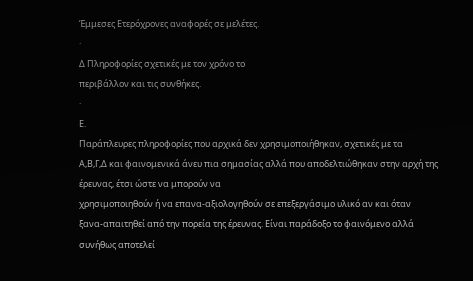Έμμεσες Ετερόχρονες αναφορές σε μελέτες.
·
Δ Πληροφορίες σχετικές με τον χρόνο το
περιβάλλον και τις συνθήκες.
·
Ε.
Παράπλευρες πληροφορίες που αρχικά δεν χρησιμοποιήθηκαν, σχετικές με τα
Α,Β,Γ,Δ και φαινομενικά άνευ πια σημασίας αλλά που αποδελτιώθηκαν στην αρχή της
έρευνας, έτσι ώστε να μπορούν να
χρησιμοποιηθούν ή να επανα-αξιολογηθούν σε επεξεργάσιμο υλικό αν και όταν
ξανα-απαιτηθεί από την πορεία της έρευνας. Είναι παράδοξο το φαινόμενο αλλά
συνήθως αποτελεί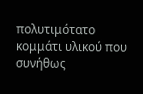πολυτιμότατο κομμάτι υλικού που συνήθως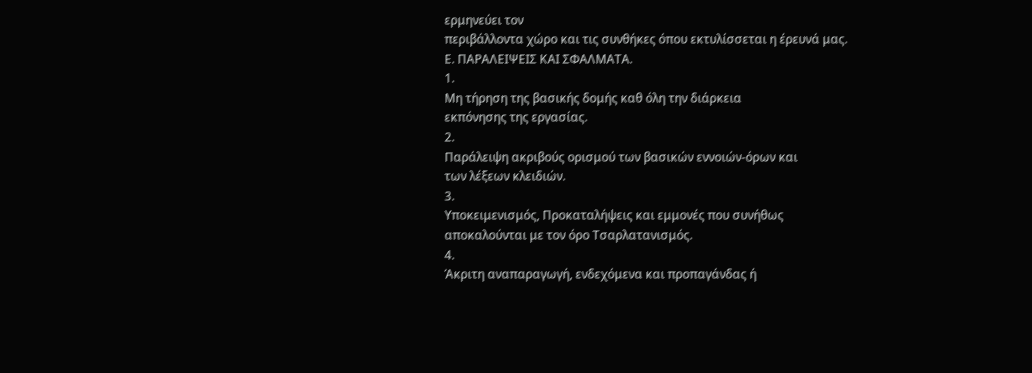ερμηνεύει τον
περιβάλλοντα χώρο και τις συνθήκες όπου εκτυλίσσεται η έρευνά μας.
Ε. ΠΑΡΑΛΕΙΨΕΙΣ ΚΑΙ ΣΦΑΛΜΑΤΑ.
1.
Μη τήρηση της βασικής δομής καθ όλη την διάρκεια
εκπόνησης της εργασίας.
2.
Παράλειψη ακριβούς ορισμού των βασικών εννοιών-όρων και
των λέξεων κλειδιών.
3.
Υποκειμενισμός, Προκαταλήψεις και εμμονές που συνήθως
αποκαλούνται με τον όρο Τσαρλατανισμός.
4.
Άκριτη αναπαραγωγή, ενδεχόμενα και προπαγάνδας ή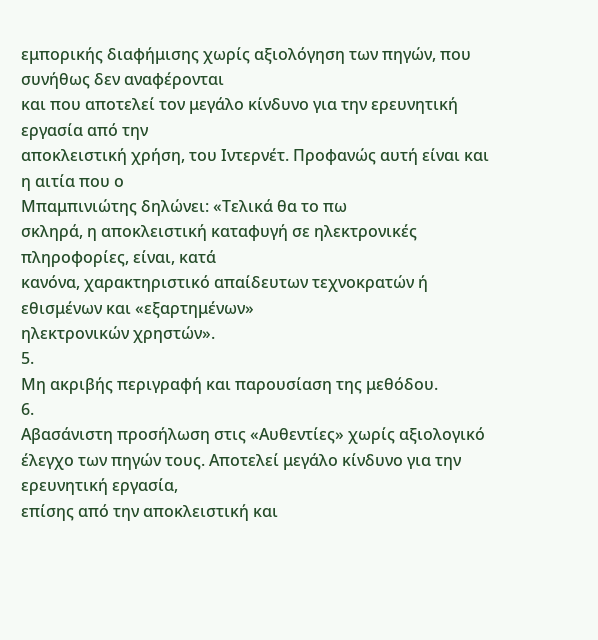εμπορικής διαφήμισης χωρίς αξιολόγηση των πηγών, που συνήθως δεν αναφέρονται
και που αποτελεί τον μεγάλο κίνδυνο για την ερευνητική εργασία από την
αποκλειστική χρήση, του Ιντερνέτ. Προφανώς αυτή είναι και η αιτία που ο
Μπαμπινιώτης δηλώνει: «Τελικά θα το πω
σκληρά, η αποκλειστική καταφυγή σε ηλεκτρονικές πληροφορίες, είναι, κατά
κανόνα, χαρακτηριστικό απαίδευτων τεχνοκρατών ή εθισμένων και «εξαρτημένων»
ηλεκτρονικών χρηστών».
5.
Μη ακριβής περιγραφή και παρουσίαση της μεθόδου.
6.
Αβασάνιστη προσήλωση στις «Αυθεντίες» χωρίς αξιολογικό
έλεγχο των πηγών τους. Αποτελεί μεγάλο κίνδυνο για την ερευνητική εργασία,
επίσης από την αποκλειστική και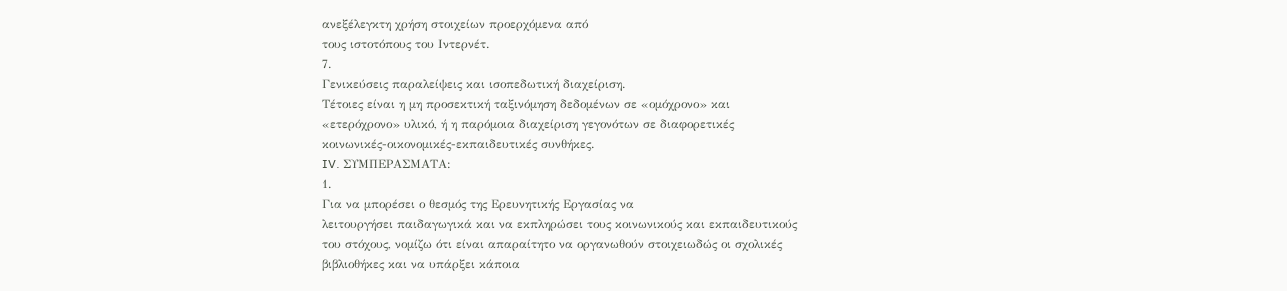ανεξέλεγκτη χρήση στοιχείων προερχόμενα από
τους ιστοτόπους του Ιντερνέτ.
7.
Γενικεύσεις παραλείψεις και ισοπεδωτική διαχείριση.
Τέτοιες είναι η μη προσεκτική ταξινόμηση δεδομένων σε «ομόχρονο» και
«ετερόχρονο» υλικό, ή η παρόμοια διαχείριση γεγονότων σε διαφορετικές
κοινωνικές-οικονομικές-εκπαιδευτικές συνθήκες.
IV. ΣΥΜΠΕΡΑΣΜΑΤΑ:
1.
Για να μπορέσει ο θεσμός της Ερευνητικής Εργασίας να
λειτουργήσει παιδαγωγικά και να εκπληρώσει τους κοινωνικούς και εκπαιδευτικούς
του στόχους, νομίζω ότι είναι απαραίτητο να οργανωθούν στοιχειωδώς οι σχολικές
βιβλιοθήκες και να υπάρξει κάποια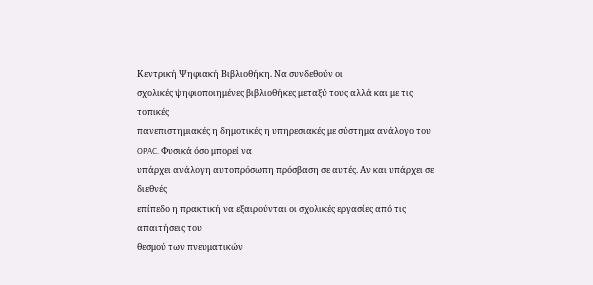Κεντρική Ψηφιακή Βιβλιοθήκη. Να συνδεθούν οι
σχολικές ψηφιοποιημένες βιβλιοθήκες μεταξύ τους αλλά και με τις τοπικές
πανεπιστημιακές η δημοτικές η υπηρεσιακές με σύστημα ανάλογο του OPAC. Φυσικά όσο μπορεί να
υπάρχει ανάλογη αυτοπρόσωπη πρόσβαση σε αυτές. Αν και υπάρχει σε διεθνές
επίπεδο η πρακτική να εξαιρούνται οι σχολικές εργασίες από τις απαιτήσεις του
θεσμού των πνευματικών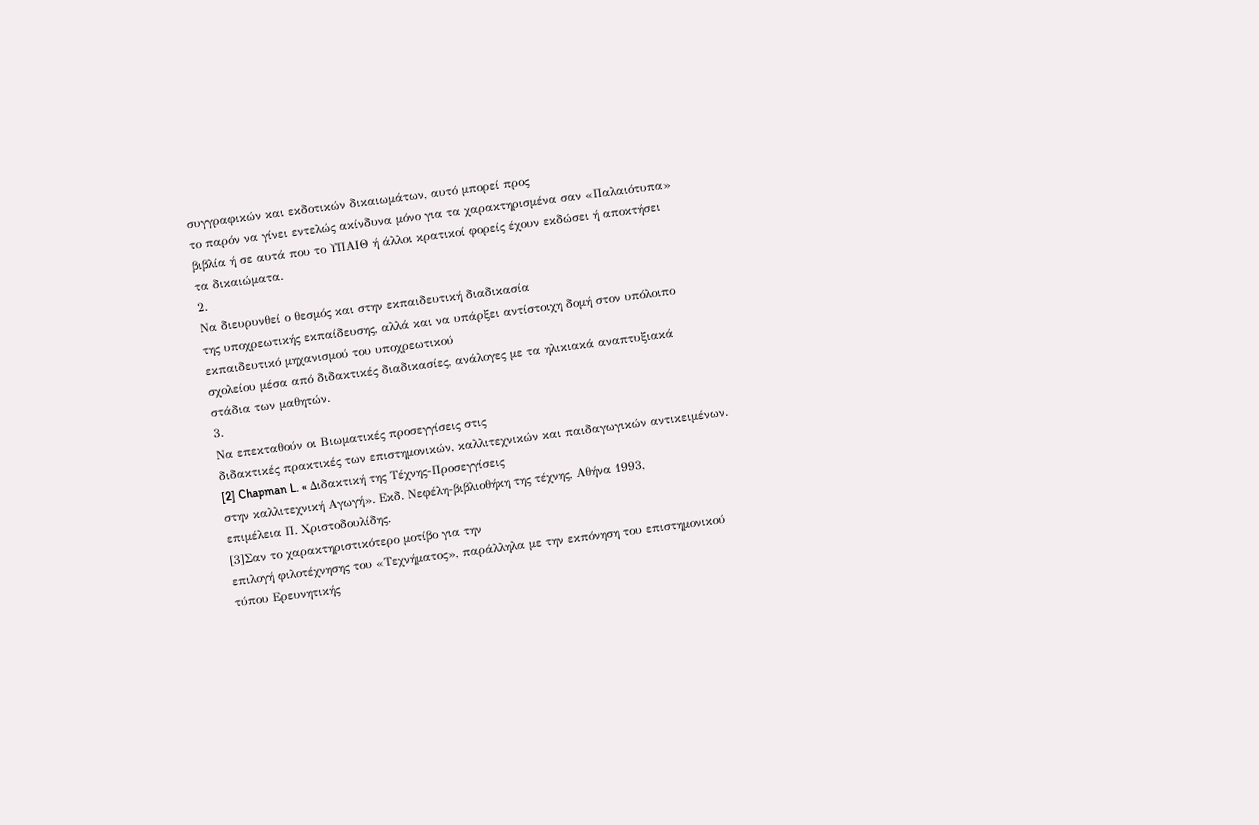συγγραφικών και εκδοτικών δικαιωμάτων, αυτό μπορεί προς
το παρόν να γίνει εντελώς ακίνδυνα μόνο για τα χαρακτηρισμένα σαν «Παλαιότυπα»
βιβλία ή σε αυτά που το ΥΠΑΙΘ ή άλλοι κρατικοί φορείς έχουν εκδώσει ή αποκτήσει
τα δικαιώματα.
2.
Να διευρυνθεί ο θεσμός και στην εκπαιδευτική διαδικασία
της υποχρεωτικής εκπαίδευσης, αλλά και να υπάρξει αντίστοιχη δομή στον υπόλοιπο
εκπαιδευτικό μηχανισμού του υποχρεωτικού
σχολείου μέσα από διδακτικές διαδικασίες, ανάλογες με τα ηλικιακά αναπτυξιακά
στάδια των μαθητών.
3.
Να επεκταθούν οι Βιωματικές προσεγγίσεις στις
διδακτικές πρακτικές των επιστημονικών, καλλιτεχνικών και παιδαγωγικών αντικειμένων.
[2] Chapman L. « Διδακτική της Τέχνης-Προσεγγίσεις
στην καλλιτεχνική Αγωγή». Εκδ. Νεφέλη-βιβλιοθήκη της τέχνης, Αθήνα 1993,
επιμέλεια Π. Χριστοδουλίδης.
[3]Σαν το χαρακτηριστικότερο μοτίβο για την
επιλογή φιλοτέχνησης του «Τεχνήματος», παράλληλα με την εκπόνηση του επιστημονικού
τύπου Ερευνητικής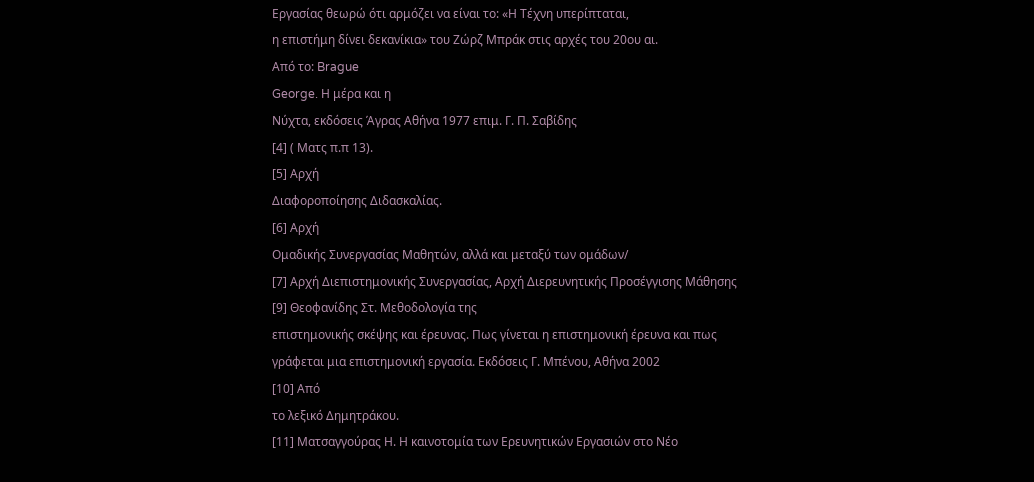Εργασίας θεωρώ ότι αρμόζει να είναι το: «Η Τέχνη υπερίπταται,
η επιστήμη δίνει δεκανίκια» του Ζώρζ Μπράκ στις αρχές του 20ου αι.
Από το: Brague
George. Η μέρα και η
Νύχτα, εκδόσεις Άγρας Αθήνα 1977 επιμ. Γ. Π. Σαβίδης
[4] ( Ματς π.π 13).
[5] Αρχή
Διαφοροποίησης Διδασκαλίας.
[6] Αρχή
Ομαδικής Συνεργασίας Μαθητών, αλλά και μεταξύ των ομάδων/
[7] Αρχή Διεπιστημονικής Συνεργασίας, Αρχή Διερευνητικής Προσέγγισης Μάθησης
[9] Θεοφανίδης Στ. Μεθοδολογία της
επιστημονικής σκέψης και έρευνας. Πως γίνεται η επιστημονική έρευνα και πως
γράφεται μια επιστημονική εργασία. Εκδόσεις Γ. Μπένου, Αθήνα 2002
[10] Από
το λεξικό Δημητράκου.
[11] Ματσαγγούρας Η. Η καινοτομία των Ερευνητικών Εργασιών στο Νέο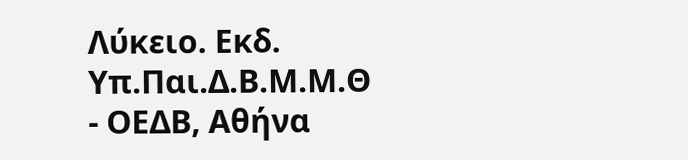Λύκειο. Εκδ. Υπ.Παι.Δ.Β.Μ.Μ.Θ - ΟΕΔΒ, Αθήνα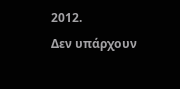2012.
Δεν υπάρχουν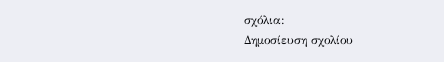σχόλια:
Δημοσίευση σχολίου